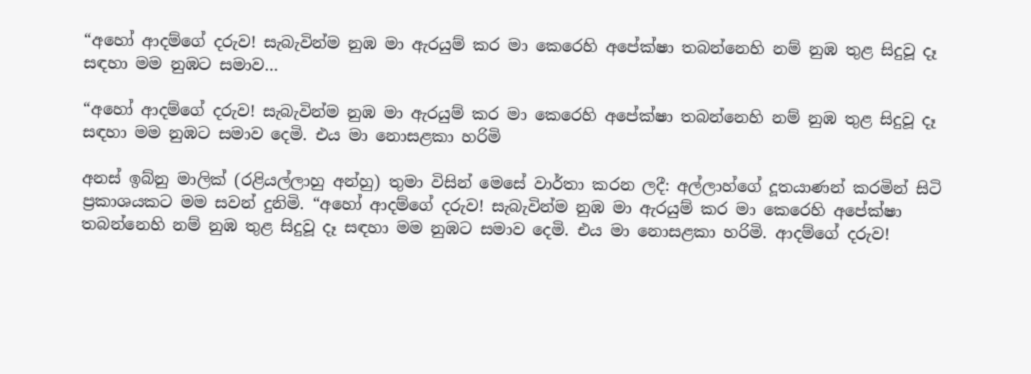“අහෝ ආදම්ගේ දරුව! සැබැවින්ම නුඹ මා ඇරයුම් කර මා කෙරෙහි අපේක්ෂා තබන්නෙහි නම් නුඹ තුළ සිදුවූ දෑ සඳහා මම නුඹට සමාව…

“අහෝ ආදම්ගේ දරුව! සැබැවින්ම නුඹ මා ඇරයුම් කර මා කෙරෙහි අපේක්ෂා තබන්නෙහි නම් නුඹ තුළ සිදුවූ දෑ සඳහා මම නුඹට සමාව දෙමි. එය මා නොසළකා හරිමි

අනස් ඉබ්නු මාලික් (රළියල්ලාහු අන්හු) තුමා විසින් මෙසේ වාර්තා කරන ලදී: අල්ලාහ්ගේ දූතයාණන් කරමින් සිටි ප්‍රකාශයකට මම සවන් දුනිමි. “අහෝ ආදම්ගේ දරුව! සැබැවින්ම නුඹ මා ඇරයුම් කර මා කෙරෙහි අපේක්ෂා තබන්නෙහි නම් නුඹ තුළ සිදුවූ දෑ සඳහා මම නුඹට සමාව දෙමි. එය මා නොසළකා හරිමි. ආදම්ගේ දරුව!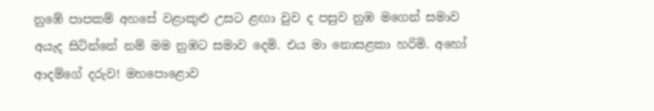නුඹේ පාපකම් අහසේ වළාකුළු උසට ළඟා වුව ද පසුව නුඹ මගෙන් සමාව අයැද සිටින්නේ නම් මම නුඹට සමාව දෙමි. එය මා නොසළකා හරිමි. අහෝ ආදම්ගේ දරුව! මහපොළොව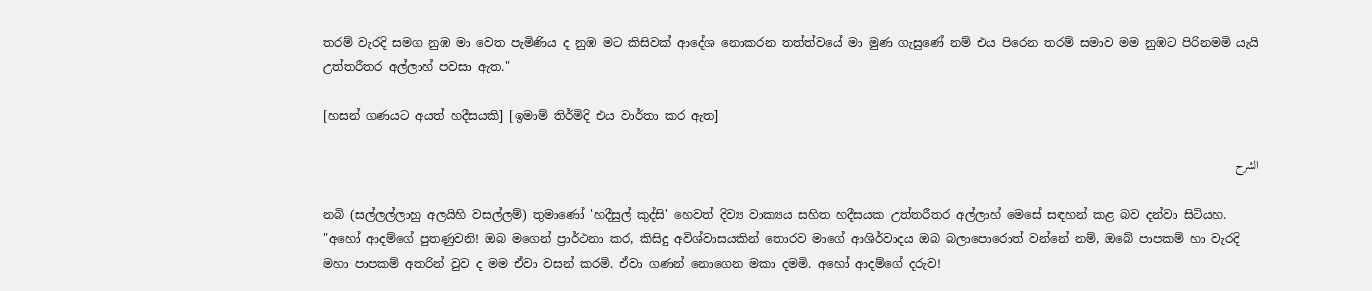තරම් වැරදි සමග නුඹ මා වෙත පැමිණිය ද නුඹ මට කිසිවක් ආදේශ නොකරන තත්ත්වයේ මා මුණ ගැසුණේ නම් එය පිරෙන තරම් සමාව මම නුඹට පිරිනමමි යැයි උත්තරීතර අල්ලාහ් පවසා ඇත."

[හසන් ගණයට අයත් හදීසයකි] [ඉමාම් තිර්මිදි එය වාර්තා කර ඇත]

الشرح

නබි (සල්ලල්ලාහු අලයිහි වසල්ලම්) තුමාණෝ 'හදීසුල් කුද්සි' හෙවත් දිව්‍ය වාක්‍යය සහිත හදීසයක උත්තරීතර අල්ලාහ් මෙසේ සඳහන් කළ බව දන්වා සිටියහ. "අහෝ ආදම්ගේ පුතණුවනි! ඔබ මගෙන් ප්‍රාර්ථනා කර, කිසිදු අවිශ්වාසයකින් තොරව මාගේ ආශිර්වාදය ඔබ බලාපොරොත් වන්නේ නම්, ඔබේ පාපකම් හා වැරදි මහා පාපකම් අතරින් වුව ද මම ඒවා වසන් කරමි. ඒවා ගණන් නොගෙන මකා දමමි. අහෝ ආදම්ගේ දරුව!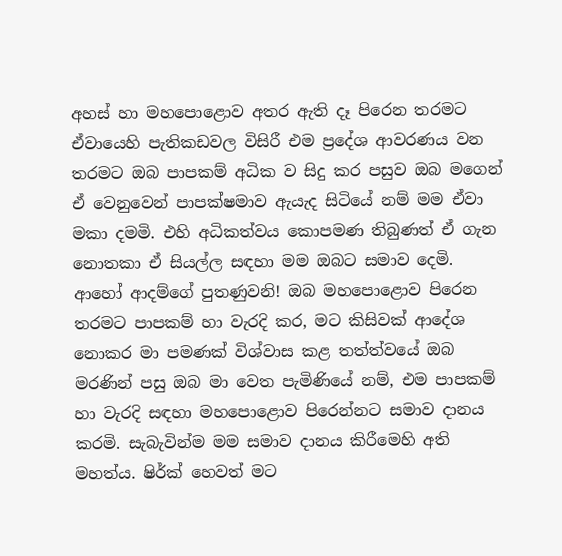අහස් හා මහපොළොව අතර ඇති දෑ පිරෙන තරමට ඒවායෙහි පැතිකඩවල විසිරී එම ප්‍රදේශ ආවරණය වන තරමට ඔබ පාපකම් අධික ව සිදු කර පසුව ඔබ මගෙන් ඒ වෙනුවෙන් පාපක්ෂමාව ඇයැද සිටියේ නම් මම ඒවා මකා දමමි. එහි අධිකත්වය කොපමණ තිබුණත් ඒ ගැන නොතකා ඒ සියල්ල සඳහා මම ඔබට සමාව දෙමි. ආහෝ ආදම්ගේ පුතණුවනි! ඔබ මහපොළොව පිරෙන තරමට පාපකම් හා වැරදි කර, මට කිසිවක් ආදේශ නොකර මා පමණක් විශ්වාස කළ තත්ත්වයේ ඔබ මරණින් පසු ඔබ මා වෙත පැමිණියේ නම්, එම පාපකම් හා වැරදි සඳහා මහපොළොව පිරෙන්නට සමාව දානය කරමි. සැබැවින්ම මම සමාව දානය කිරීමෙහි අති මහත්ය. ෂිර්ක් හෙවත් මට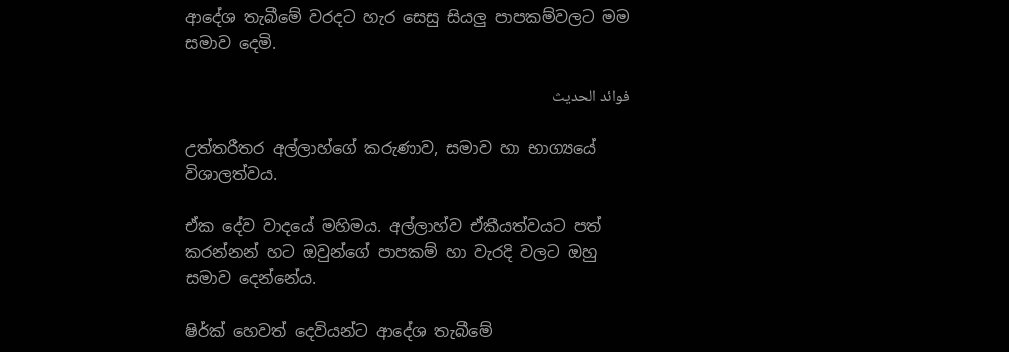ආදේශ තැබීමේ වරදට හැර සෙසු සියලු පාපකම්වලට මම සමාව දෙමි.

فوائد الحديث

උත්තරීතර අල්ලාහ්ගේ කරුණාව, සමාව හා භාග්‍යයේ විශාලත්වය.

ඒක දේව වාදයේ මහිමය. අල්ලාහ්ව ඒකීයත්වයට පත් කරන්නන් හට ඔවුන්ගේ පාපකම් හා වැරදි වලට ඔහු සමාව දෙන්නේය.

ෂිර්ක් හෙවත් දෙවියන්ට ආදේශ තැබීමේ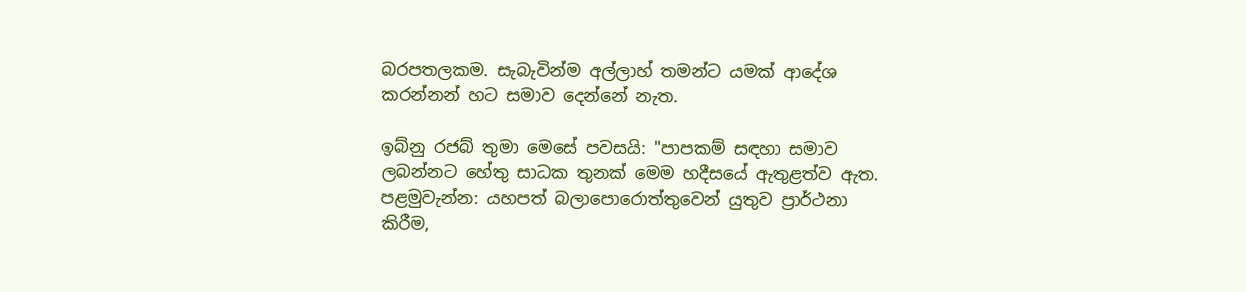බරපතලකම. සැබැවින්ම අල්ලාහ් තමන්ට යමක් ආදේශ කරන්නන් හට සමාව දෙන්නේ නැත.

ඉබ්නු රජබ් තුමා මෙසේ පවසයි: "පාපකම් සඳහා සමාව ලබන්නට හේතු සාධක තුනක් මෙම හදීසයේ ඇතුළත්ව ඇත. පළමුවැන්න: යහපත් බලාපොරොත්තුවෙන් යුතුව ප්‍රාර්ථනා කිරීම,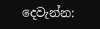දෙවැන්න: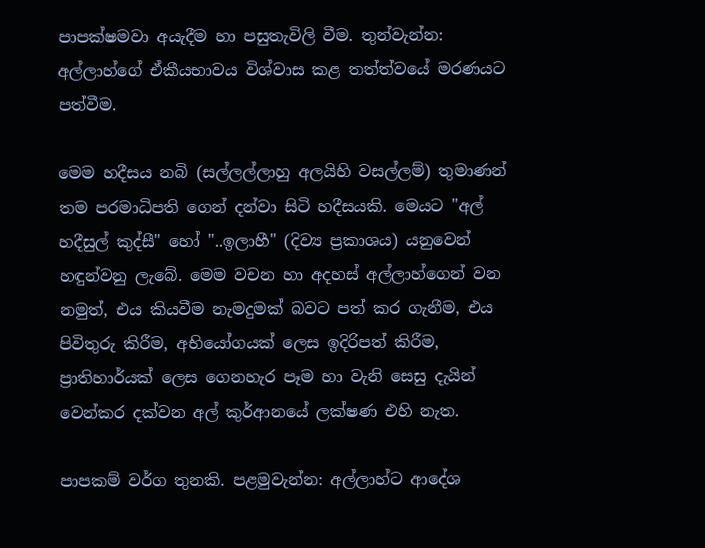පාපක්ෂමවා අයැදීම හා පසුතැවිලි වීම. තුන්වැන්න: අල්ලාහ්ගේ ඒකීයභාවය විශ්වාස කළ තත්ත්වයේ මරණයට පත්වීම.

මෙම හදීසය නබි (සල්ලල්ලාහු අලයිහි වසල්ලම්) තුමාණන් තම පරමාධිපති ගෙන් දන්වා සිටි හදීසයකි. මෙයට "අල් හදීසුල් කුද්සී" හෝ "..ඉලාහී" (දිව්‍ය ප්‍රකාශය) යනුවෙන් හඳුන්වනු ලැබේ. මෙම වචන හා අදහස් අල්ලාහ්ගෙන් වන නමුත්, එය කියවීම නැමදුමක් බවට පත් කර ගැනීම, එය පිවිතුරු කිරීම, අභියෝගයක් ලෙස ඉදිරිපත් කිරීම, ප්‍රාතිහාර්යක් ලෙස ගෙනහැර පෑම හා වැනි සෙසු දැයින් වෙන්කර දක්වන අල් කුර්ආනයේ ලක්ෂණ එහි නැත.

පාපකම් වර්ග තුනකි. පළමුවැන්න: අල්ලාහ්ට ආදේශ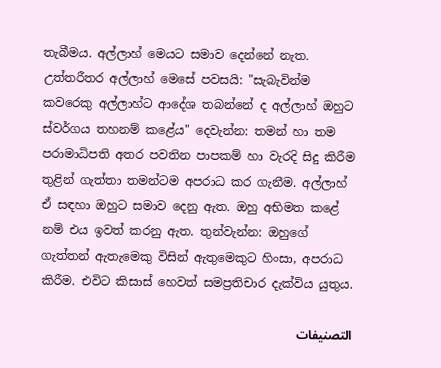තැබීමය. අල්ලාහ් මෙයට සමාව දෙන්නේ නැත. උත්තරීතර අල්ලාහ් මෙසේ පවසයි: "සැබැවින්ම කවරෙකු අල්ලාහ්ට ආදේශ තබන්නේ ද අල්ලාහ් ඔහුට ස්වර්ගය තහනම් කළේය" දෙවැන්න: තමන් හා තම පරාමාධිපති අතර පවතින පාපකම් හා වැරදි සිදු කිරීම තුළින් ගැත්තා තමන්ටම අපරාධ කර ගැනීම. අල්ලාහ් ඒ සඳහා ඔහුට සමාව දෙනු ඇත. ඔහු අභිමත කළේ නම් එය ඉවත් කරනු ඇත. තුන්වැන්න: ඔහුගේ ගැත්තන් ඇතැමෙකු විසින් ඇතුමෙකුට හිංසා, අපරාධ කිරීම. එවිට කිසාස් හෙවත් සමප්‍රතිචාර දැක්විය යුතුය.

التصنيفات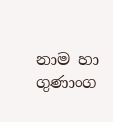නාම හා ගුණාංග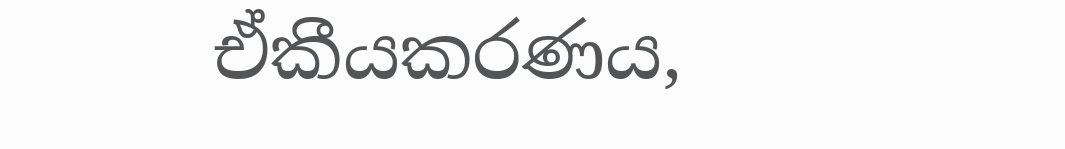ඒකීයකරණය,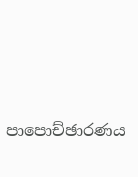පාපොච්ඡාරණය